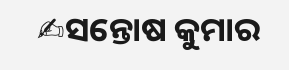✍ସନ୍ତୋଷ କୁମାର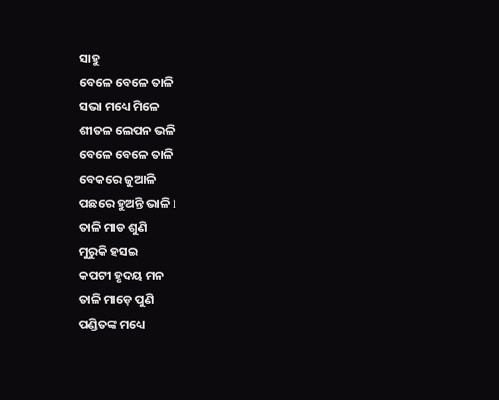ସାହୁ
ବେଳେ ବେଳେ ତାଳି
ସଭା ମଧ୍ୟେ ମିଳେ
ଶୀତଳ ଲେପନ ଭଳି
ବେଳେ ବେଳେ ତାଳି
ବେକରେ ଜୁଆଳି
ପଛରେ ହୁଅନ୍ତି ଭାଳି l
ତାଳି ମାଡ ଶୁଣି
ମୁରୁକି ହସଇ
କପଟୀ ହୃଦୟ ମନ
ତାଳି ମାଡ଼େ ପୁଣି
ପଣ୍ଡିତଙ୍କ ମଧ୍ୟେ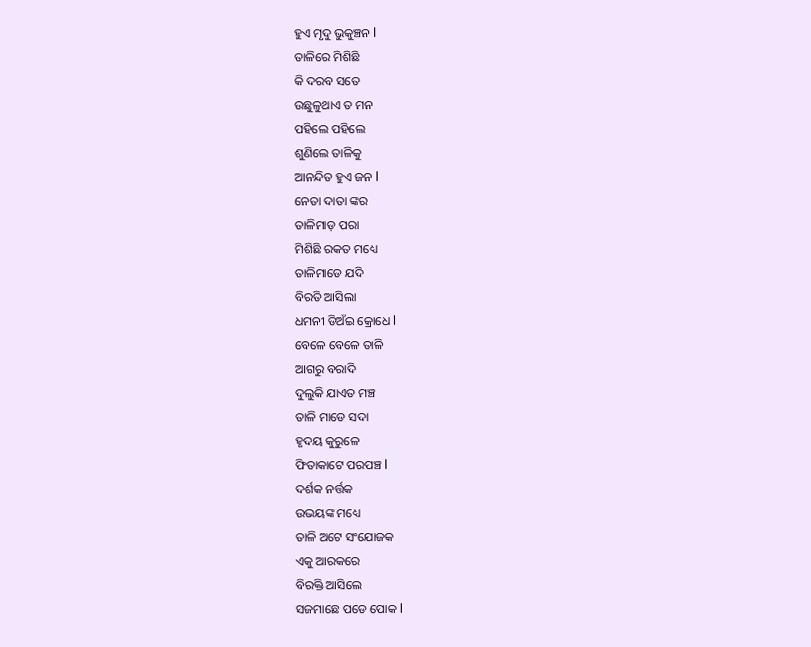ହୁଏ ମୃଦୁ ଭୁକୁଞ୍ଚନ l
ତାଳିରେ ମିଶିଛି
କି ଦରବ ସତେ
ଉଛୁଳୁଥାଏ ତ ମନ
ପହିଲେ ପହିଲେ
ଶୁଣିଲେ ତାଳିକୁ
ଆନନ୍ଦିତ ହୁଏ ଜନ l
ନେତା ଦାତା ଙ୍କର
ତାଳିମାଡ଼ ପରା
ମିଶିଛି ରକତ ମଧ୍ୟେ
ତାଳିମାଡେ ଯଦି
ବିରତି ଆସିଲା
ଧମନୀ ଡିଅଁଇ କ୍ରୋଧେ l
ବେଳେ ବେଳେ ତାଳି
ଆଗରୁ ବରାଦି
ଦୁଲୁକି ଯାଏତ ମଞ୍ଚ
ତାଳି ମାଡେ ସଦା
ହୃଦୟ କୁରୁଳେ
ଫିତାକାଟେ ପରପଞ୍ଚ l
ଦର୍ଶକ ନର୍ତ୍ତକ
ଉଭୟଙ୍କ ମଧ୍ୟେ
ତାଳି ଅଟେ ସଂଯୋଜକ
ଏକୁ ଆରକରେ
ବିରକ୍ତି ଆସିଲେ
ସଜମାଛେ ପଡେ ପୋକ l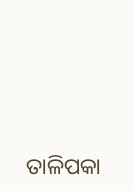ତାଳିପକା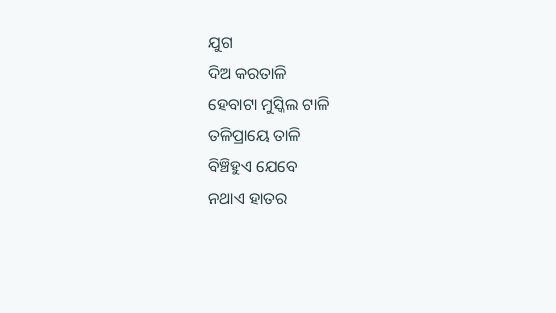ଯୁଗ
ଦିଅ କରତାଳି
ହେବାଟା ମୁସ୍କିଲ ଟାଳି
ତଳିପ୍ରାୟେ ତାଳି
ବିଞ୍ଚିହୁଏ ଯେବେ
ନଥାଏ ହାତର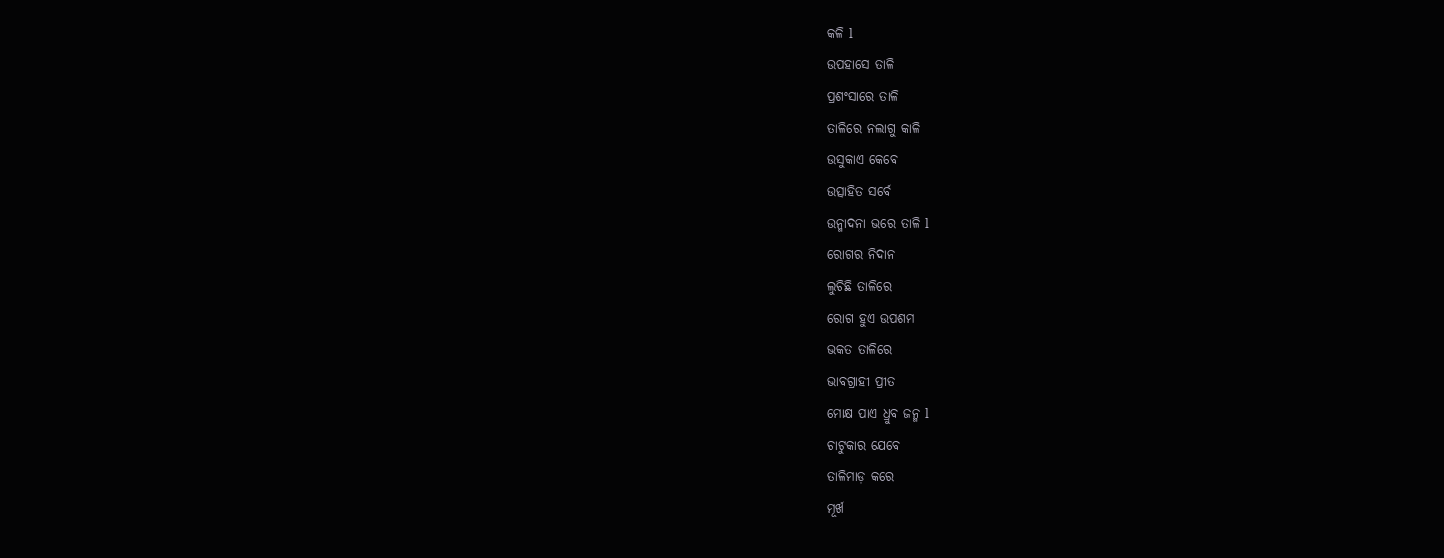କଳି l
ଉପହାସେ ତାଳି
ପ୍ରଶଂସାରେ ତାଳି
ତାଳିରେ ନଲାଗୁ କାଳି
ଉସୁକାଏ କେବେ
ଉତ୍ସାହିତ ସର୍ବେ
ଉନ୍ମାଦନା ଭରେ ତାଳି l
ରୋଗର ନିଦାନ
ଲୁଚିଛି ତାଳିରେ
ରୋଗ ହୁଏ ଉପଶମ
ଭକତ ତାଳିରେ
ଭାବଗ୍ରାହୀ ପ୍ରୀତ
ମୋକ୍ଷ ପାଏ ଧ୍ରୁବ ଜନ୍ମ l
ଚାଟୁକାର ଯେବେ
ତାଳିମାଡ଼ କରେ
ମୂର୍ଖ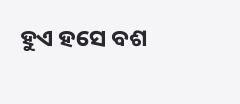ହୁଏ ହସେ ବଶ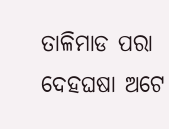ତାଳିମାଡ ପରା
ଦେହଘଷା ଅଟେ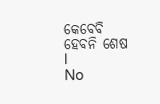କେବେବି ହେବନି ଶେଷ l
No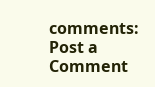comments:
Post a Comment